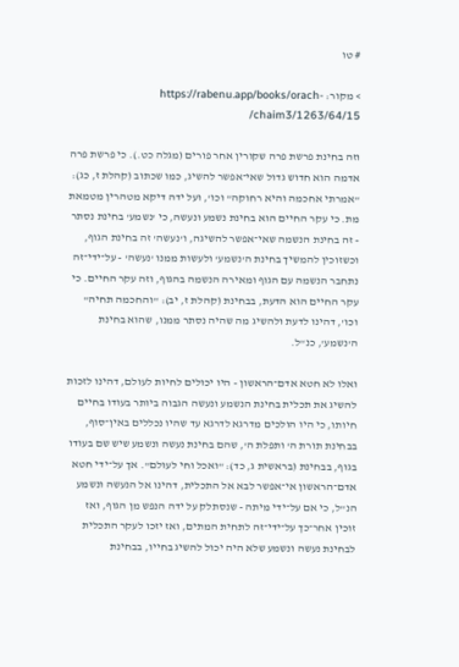# טו

> מקור: https://rabenu.app/books/orach-chaim3/1263/64/15/

וזה בחינת פרשת פרה שקורין אחר פורים (מגלה כט.). כי פרשת פרה אדמה הוא חדוש גדול שאי־אפשר להשיג, כמו שכתוב (קהלת ז, כג): "אמרתי אחכמה והיא רחוקה" וכו', ועל ידה דיקא מטהרין מטמאת מת. כי עקר החיים הוא בחינת נשמע ונעשה, כי 'נשמע' בחינת נסתר - זה בחינת הנשמה שאי־אפשר להשיגה, ו'נעשה' זה בחינת הגוף, וכשזוכין להמשיך בחינת ה'נשמע' ולעשות ממנו 'נעשה' - על־ידי־זה נתחבר הנשמה עם הגוף ומאירה הנשמה בהגוף, וזה עקר החיים. כי עקר החיים הוא הדעת, בבחינת (קהלת ז, יב): "והחכמה תחיה" וכו', דהינו לדעת ולהשיג מה שהיה נסתר ממנו, שהוא בחינת ה'נשמע', כנ"ל.

ואלו לא חטא אדם־הראשון - היו יכולים לחיות לעולם, דהינו לזכות להשיג את תכלית בחינת הנשמע ונעשה הגבוה ביותר בעודו בחיים חיותו, כי היו הולכים מדרגא לדרגא עד שהיו נכללים באין־סוף, בבחינת תורת ה' ותפלת ה', שהם בחינת נעשה ונשמע שיש שם בעודו בגוף, בבחינת (בראשית ג, כד): "ואכל וחי לעולם". אך על־ידי חטא אדם־הראשון אי־אפשר לבא אל התכלית, דהינו אל הנעשה ונשמע הנ"ל, כי אם על־ידי מיתה - שנסתלק על ידה הנפש מן הגוף, ואז זוכין אחר־כך על־ידי־זה לתחית המתים, ואז יזכו לעקר התכלית לבחינת נעשה ונשמע שלא היה יכול להשיג בחייו, בבחינת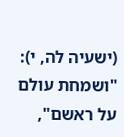(ישעיה לה, י): "ושמחת עולם על ראשם",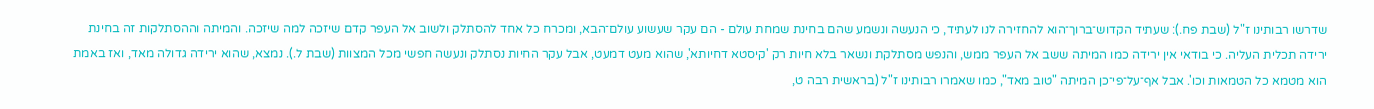שדרשו רבותינו ז"ל (שבת פח.): שעתיד הקדוש־ברוך־הוא להחזירה לנו לעתיד, כי הנעשה ונשמע שהם בחינת שמחת עולם - הם עקר שעשוע עולם־הבא, ומכרח כל אחד להסתלק ולשוב אל העפר קדם שיזכה למה שיזכה. והמיתה וההסתלקות זה בחינת ירידה תכלית העליה. כי בודאי אין ירידה כמו המיתה ששב אל העפר ממש, והנפש מסתלקת ונשאר בלא חיות רק 'קיסטא דחיותא', שהוא מעט דמעט, אבל עקר החיות נסתלק ונעשה חפשי מכל המצוות (שבת ל.). נמצא, שהוא ירידה גדולה מאד, ואז באמת הוא מטמא כל הטמאות וכו'. אבל אף־על־פי־כן המיתה "טוב מאד", כמו שאמרו רבותינו ז"ל (בראשית רבה ט,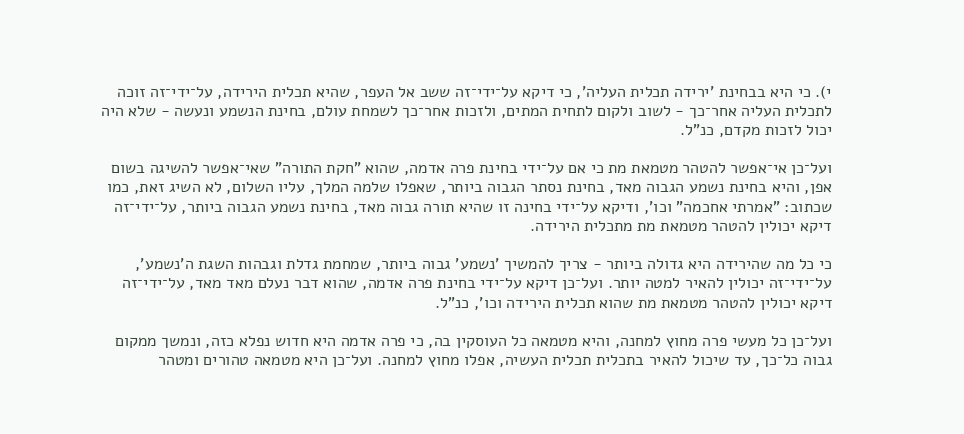י). כי היא בבחינת 'ירידה תכלית העליה', כי דיקא על־ידי־זה ששב אל העפר, שהיא תכלית הירידה, על־ידי־זה זוכה לתכלית העליה אחר־כך - לשוב ולקום לתחית המתים, ולזכות אחר־כך לשמחת עולם, בחינת הנשמע ונעשה - שלא היה יכול לזכות מקדם, כנ"ל.

ועל־כן אי־אפשר להטהר מטמאת מת כי אם על־ידי בחינת פרה אדמה, שהוא "חקת התורה" שאי־אפשר להשיגה בשום אפן, והיא בחינת נשמע הגבוה מאד, בחינת נסתר הגבוה ביותר, שאפלו שלמה המלך, עליו השלום, לא השיג זאת, כמו שכתוב: "אמרתי אחכמה" וכו', ודיקא על־ידי בחינה זו שהיא תורה גבוה מאד, בחינת נשמע הגבוה ביותר, על־ידי־זה דיקא יכולין להטהר מטמאת מת מתכלית הירידה.

כי כל מה שהירידה היא גדולה ביותר - צריך להמשיך 'נשמע' גבוה ביותר, שמחמת גדלת וגבהות השגת ה'נשמע', על־ידי־זה יכולין להאיר למטה יותר. ועל־כן דיקא על־ידי בחינת פרה אדמה, שהוא דבר נעלם מאד מאד, על־ידי־זה דיקא יכולין להטהר מטמאת מת שהוא תכלית הירידה וכו', כנ"ל.

ועל־כן כל מעשי פרה מחוץ למחנה, והיא מטמאה כל העוסקין בה, כי פרה אדמה היא חדוש נפלא כזה, ונמשך ממקום גבוה כל־כך, עד שיכול להאיר בתכלית תכלית העשיה, אפלו מחוץ למחנה. ועל־כן היא מטמאה טהורים ומטהר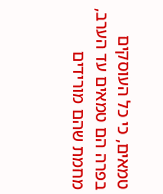טמאים, כי כל העוסקים בפרה הם טמאים עד הערב, מחמת שהם מורידים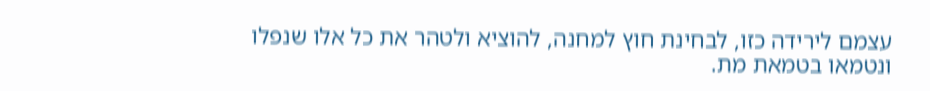עצמם לירידה כזו, לבחינת חוץ למחנה, להוציא ולטהר את כל אלו שנפלו ונטמאו בטמאת מת.